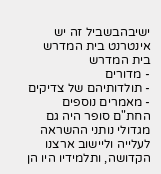ישיבהבשביל זה יש אינטרנט בית המדרש
בית המדרש
- מדורים
- תולדותיהם של צדיקים
- מאמרים נוספים
החת"ם סופר היה גם מגדולי נותני ההשראה לעלייה וליישוב ארצנו הקדושה, ותלמידיו היו הן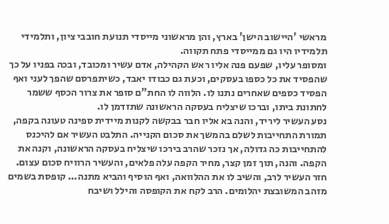מראשי 'היישוב הישן' בארץ, והן מראשוני מייסדי תנועת חובבי ציון, ותלמידי תלמידיו היו גם ממייסדי פתח תקווה.
ומסופר עליו, שפעם פנה אליו ראש הקהילה, אדם עשיר ומכובד, ובכה בפניו על כך שהפסיד את כל כספו בעסקים, וכעת גם כבודו יאבד, כשיתפרסם שהפך לעני ואף הפסיד כספים שאחרים נתנו לו. הלווה לו החת"ם סופר את צרור הכסף ששמר לחתונת ביתו, וברכו שיצליח בעסקה הראשונה שתזדמן לו.
נסע העשיר ליריד, והנה בא אליו חבר בבקשה לקנות מיידית ספינה טעונה בקפה, תמורת התחייבות לשלם בהמשך את סכום הקנייה. התלבט העשיר אם להיכנס להתחייבות כה גדולה, אך נזכר שהרב בירכו שיצליח בעסקה הראשונה, וקנה את הקפה. והנה, תוך זמן קצר, מחיר הקפה עלה פלאים, והעשיר הרוויח סכום עצום.
חזר העשיר לרב, והשיב לו את ההלוואה, ואף הוסיף והביא מתנה... קופסת בשמים מזהב המשובצת יהלומים. הרב לקח את הקופסה והילל ושיבח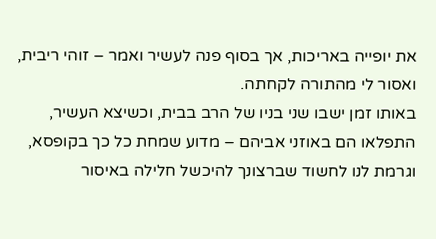את יופייה באריכות, אך בסוף פנה לעשיר ואמר – זוהי ריבית, ואסור לי מהתורה לקחתה.
באותו זמן ישבו שני בניו של הרב בבית, וכשיצא העשיר, התפלאו הם באוזני אביהם – מדוע שמחת כל כך בקופסא, וגרמת לנו לחשוד שברצונך להיכשל חלילה באיסור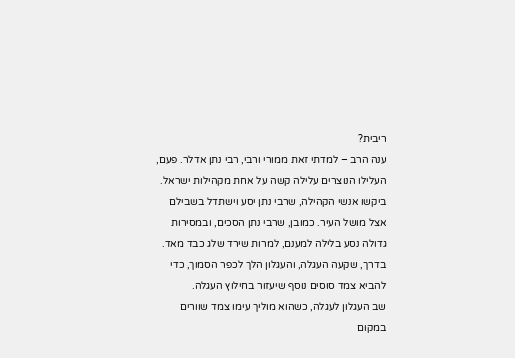ריבית?
ענה הרב – למדתי זאת ממורי ורבי, רבי נתן אדלר. פעם, העלילו הנוצרים עלילה קשה על אחת מקהילות ישראל. ביקשו אנשי הקהילה, שרבי נתן יסע וישתדל בשבילם אצל מושל העיר. כמובן, שרבי נתן הסכים, ובמסירות גדולה נסע בלילה למענם, למרות שירד שלג כבד מאד. בדרך, שקעה העגלה, והעגלון הלך לכפר הסמוך, כדי להביא צמד סוסים נוסף שיעזור בחילוץ העגלה.
שב העגלון לעגלה, כשהוא מוליך עימו צמד שוורים במקום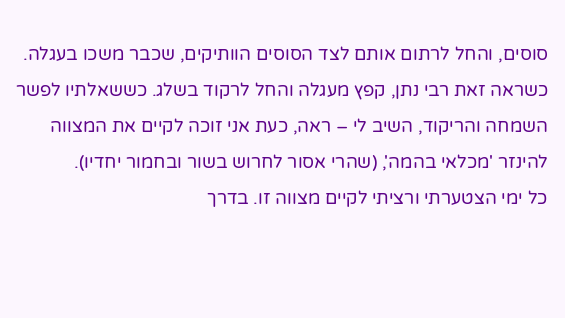סוסים, והחל לרתום אותם לצד הסוסים הוותיקים, שכבר משכו בעגלה. כשראה זאת רבי נתן, קפץ מעגלה והחל לרקוד בשלג. כששאלתיו לפשר השמחה והריקוד, השיב לי – ראה, כעת אני זוכה לקיים את המצווה להינזר 'מכלאי בהמה', (שהרי אסור לחרוש בשור ובחמור יחדיו).
כל ימי הצטערתי ורציתי לקיים מצווה זו. בדרך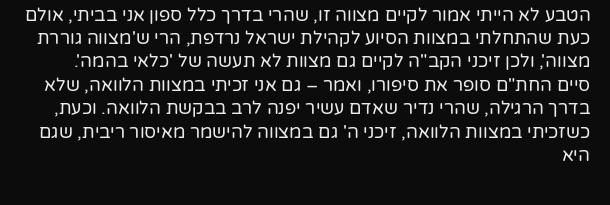הטבע לא הייתי אמור לקיים מצווה זו, שהרי בדרך כלל ספון אני בביתי, אולם כעת שהתחלתי במצוות הסיוע לקהילת ישראל נרדפת, הרי ש'מצווה גוררת מצווה', ולכן זיכני הקב"ה לקיים גם מצוות לא תעשה של 'כלאי בהמה'.
סיים החת"ם סופר את סיפורו, ואמר – גם אני זכיתי במצוות הלוואה, שלא בדרך הרגילה, שהרי נדיר שאדם עשיר יפנה לרב בבקשת הלוואה. וכעת, כשזכיתי במצוות הלוואה, זיכני ה' גם במצווה להישמר מאיסור ריבית, שגם היא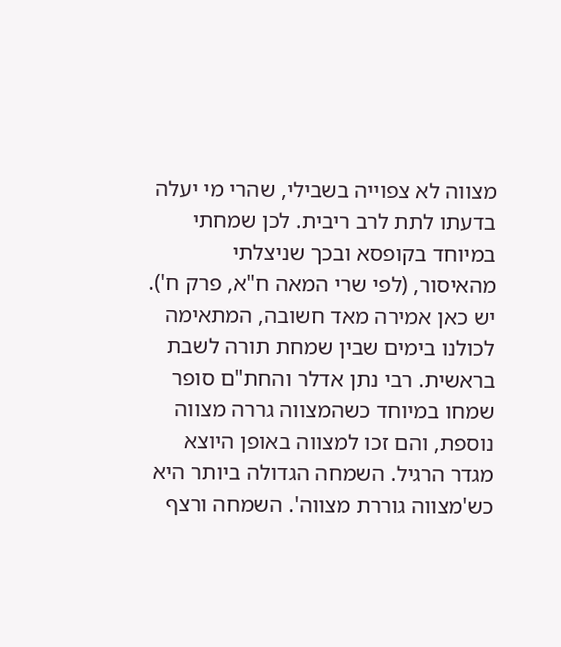מצווה לא צפוייה בשבילי, שהרי מי יעלה בדעתו לתת לרב ריבית. לכן שמחתי במיוחד בקופסא ובכך שניצלתי מהאיסור, (לפי שרי המאה ח"א, פרק ח').
יש כאן אמירה מאד חשובה, המתאימה לכולנו בימים שבין שמחת תורה לשבת בראשית. רבי נתן אדלר והחת"ם סופר שמחו במיוחד כשהמצווה גררה מצווה נוספת, והם זכו למצווה באופן היוצא מגדר הרגיל. השמחה הגדולה ביותר היא כש'מצווה גוררת מצווה'. השמחה ורצף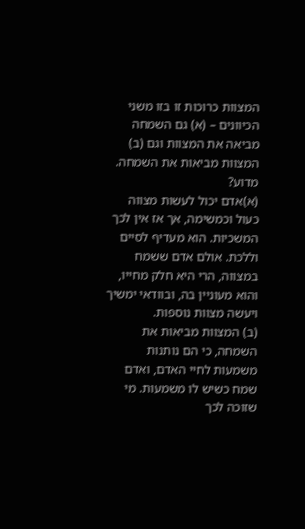המצוות כרוכות זו בזו משני הכיוונים – (א) גם השמחה מביאה את המצוות וגם (ב) המצוות מביאות את השמחה. מדוע?
(א)אדם יכול לעשות מצווה כעול וכמשימה, אך אז אין לכך המשכיות. הוא מעדיף לסיים וללכת. אולם אדם ששמח במצווה, הרי היא חלק מחייו, והוא מעוניין בה, ובוודאי ימשיך ויעשה מצוות נוספות.
(ב) המצוות מביאות את השמחה, כי הם נותנות משמעות לחיי האדם, ואדם שמח כשיש לו משמעות. מי שזוכה לכך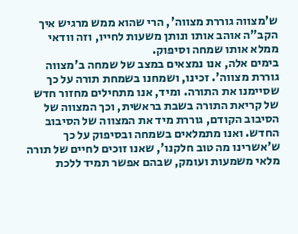ש'מצווה גוררת מצווה', הרי שהוא ממש מרגיש איך הקב"ה אוהב אותו ונותן משעות לחייו, וזה וודאי ממלא אותו שמחה וסיפוק.
בימים אלה, אנו נמצאים במצב של שמחה ב'מצווה גוררת מצווה'. זכינו, ושמחנו בשמחת תורה על כך שסיימנו את התורה. ומיד, אנו מתחילים מחזור חדש של קריאת התורה בשבת בראשית, וכך המצווה של הסיבוב הקודם, גוררת מיד את המצווה של הסיבוב החדש. ואנו מתמלאים בשמחה ובסיפוק על כך ש'אשרינו מה טוב חלקנו', שאנו זוכים לחיים של תורה מלאי משמעות ועומק, שבהם אפשר תמיד ללכת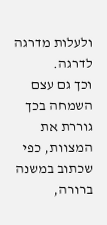ולעלות מדרגה לדרגה.
וכך גם עצם השמחה בכך גוררת את המצוות, כפי שכתוב במשנה ברורה,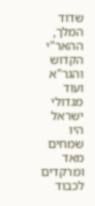שדוד המלך, ההאר"י הקדוש והגר"א ועוד מגדולי ישראל היו שמחים מאד ומרקדים לכבוד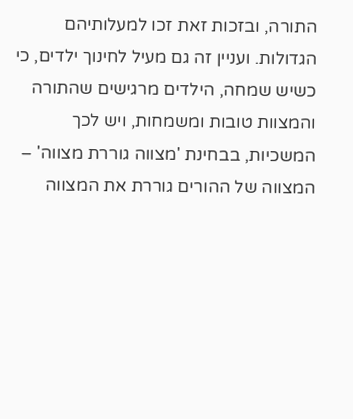התורה, ובזכות זאת זכו למעלותיהם הגדולות. ועניין זה גם מעיל לחינוך ילדים, כי כשיש שמחה, הילדים מרגישים שהתורה והמצוות טובות ומשמחות, ויש לכך המשכיות, בבחינת 'מצווה גוררת מצווה' – המצווה של ההורים גוררת את המצווה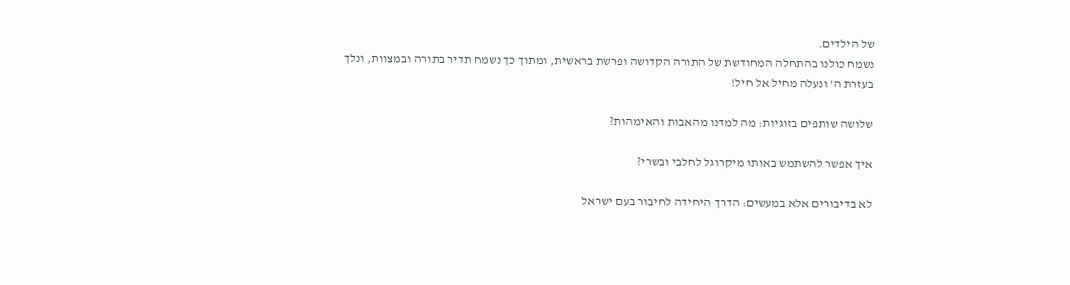של הילדים.
נשמח כולנו בהתחלה המחודשת של התורה הקדושה ופרשת בראשית, ומתוך כך נשמח תדיר בתורה ובמצוות, ונלך בעזרת ה' ונעלה מחיל אל חיל!

שלושה שותפים בזוגיות: מה למדנו מהאבות והאימהות?

איך אפשר להשתמש באותו מיקרוגל לחלבי ובשרי?

לא בדיבורים אלא במעשים: הדרך היחידה לחיבור בעם ישראל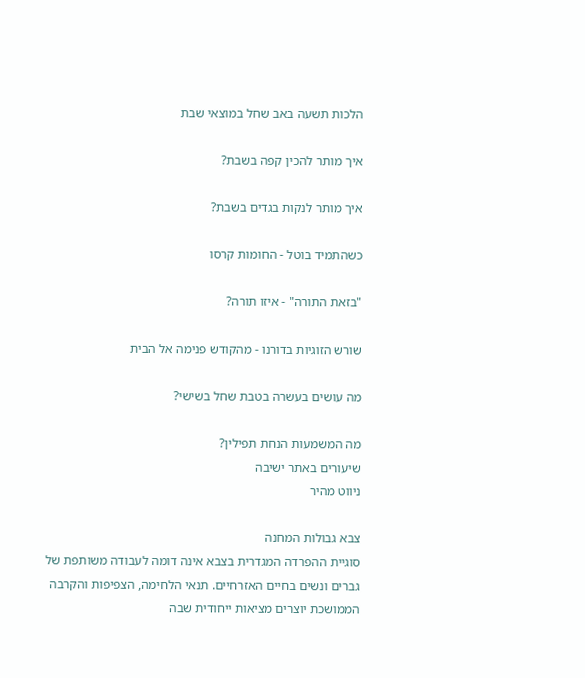הלכות תשעה באב שחל במוצאי שבת

איך מותר להכין קפה בשבת?

איך מותר לנקות בגדים בשבת?

כשהתמיד בוטל - החומות קרסו

"בזאת התורה" - איזו תורה?

שורש הזוגיות בדורנו - מהקודש פנימה אל הבית

מה עושים בעשרה בטבת שחל בשישי?

מה המשמעות הנחת תפילין?
שיעורים באתר ישיבה
ניווט מהיר

צבא גבולות המחנה
סוגיית ההפרדה המגדרית בצבא אינה דומה לעבודה משותפת של גברים ונשים בחיים האזרחיים. תנאי הלחימה, הצפיפות והקרבה הממושכת יוצרים מציאות ייחודית שבה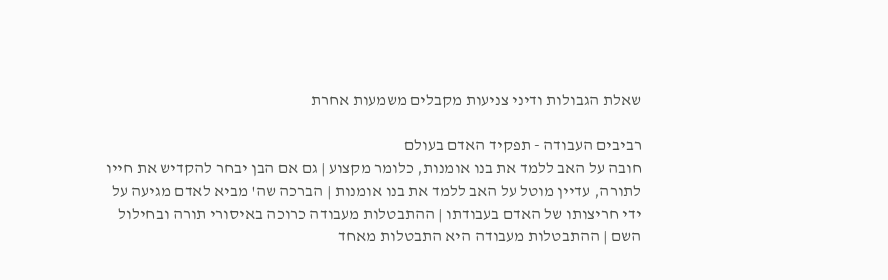שאלת הגבולות ודיני צניעות מקבלים משמעות אחרת

רביבים העבודה - תפקיד האדם בעולם
חובה על האב ללמד את בנו אומנות, כלומר מקצוע | גם אם הבן יבחר להקדיש את חייו לתורה, עדיין מוטל על האב ללמד את בנו אומנות | הברכה שה' מביא לאדם מגיעה על ידי חריצותו של האדם בעבודתו | ההתבטלות מעבודה כרוכה באיסורי תורה ובחילול השם | ההתבטלות מעבודה היא התבטלות מאחד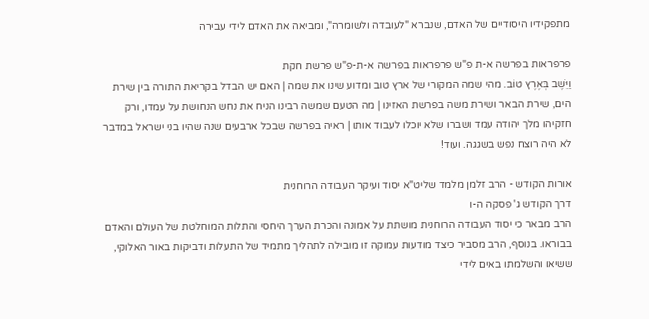מתפקידיו היסודיים של האדם, שנברא "לעובדה ולשומרה", ומביאה את האדם לידי עבירה

פרפראות בפרשה א-ת פ"ש פרפראות בפרשה א-ת-פ"ש פרשת חקת
וַיֵּשֶׁב בְּאֶרֶץ טוֹב. מהי שמה המקורי של ארץ טוב ומדוע שינו את שמה | האם יש הבדל בקריאת התורה בין שירת הים, שירת הבאר ושירת משה בפרשת האזינו | מה הטעם שמשה רבינו הניח את נחש הנחושת על עמדו, ורק חזקיהו מלך יהודה עמד ושברו שלא יוכלו לעבוד אותו | ראיה בפרשה שבכל ארבעים שנה שהיו בני ישראל במדבר לא היה רוצח נפש בשגגה. ועוד!

אורות הקודש - הרב זלמן מלמד שליט"א יסוד ועיקר העבודה הרוחנית
דרך הקודש ג' פסקה ה-ו
הרב מבאר כי יסוד העבודה הרוחנית מושתת על אמונה והכרת הערך היחסי והתלות המוחלטת של העולם והאדם בבוראו. בנוסף, הרב מסביר כיצד מודעות עמוקה זו מובילה לתהליך מתמיד של התעלות ודביקות באור האלוקי, ששיאו והשלמתו באים לידי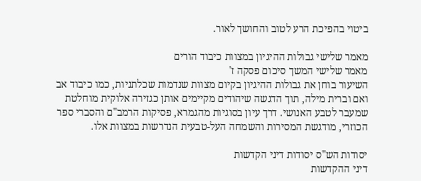ביטוי בהפיכת הרע לטוב והחושך לאור.

מאמר שלישי גבולות ההיגיון במצוות כיבוד הורים
מאמר שלישי המשך סיכום פסקה ז'
השיעור בוחן את גבולות ההיגיון בקיום מצוות שנדמות שכלתניות, כמו כיבוד אב ואם וברית מילה, תוך הדגשה שיהודים מקיימים אותן כגזירה אלוקית מוחלטת שמעבר לטבע האנושי. דרך עיון בסוגיות מהגמרא, פסיקות הרמב"ם והסברי ספר הכוזרי, מודגשת המסירות והשמחה העל-טבעית הנדרשות במצוות אלו.

יסודות הש"ס יסודות דיני הקדשות
דיני ההקדשות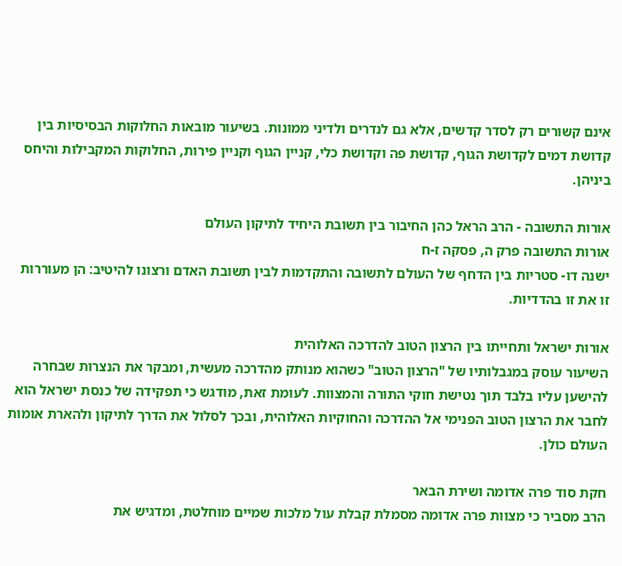אינם קשורים רק לסדר קדשים, אלא גם לנדרים ולדיני ממונות. בשיעור מובאות החלוקות הבסיסיות בין קדושת דמים לקדושת הגוף, קדושת פה וקדושת כלי, קניין הגוף וקניין פירות, החלוקות המקבילות והיחס ביניהן.

אורות התשובה - הרב הראל כהן החיבור בין תשובת היחיד לתיקון העולם
אורות התשובה פרק ה, פסקה ז-ח
ישנה דו- סטריות בין הדחף של העולם לתשובה והתקדמות לבין תשובת האדם ורצונו להיטיב: הן מעוררות זו את זו בהדדיות.

אורות ישראל ותחייתו בין הרצון הטוב להדרכה האלוהית
השיעור עוסק במגבלותיו של "הרצון הטוב" כשהוא מנותק מהדרכה מעשית, ומבקר את הנצרות שבחרה להישען עליו בלבד תוך נטישת חוקי התורה והמצוות. לעומת זאת, מודגש כי תפקידה של כנסת ישראל הוא לחבר את הרצון הטוב הפנימי אל ההדרכה והחוקיות האלוהית, ובכך לסלול את הדרך לתיקון ולהארת אומות העולם כולן.

חקת סוד פרה אדומה ושירת הבאר
הרב מסביר כי מצוות פרה אדומה מסמלת קבלת עול מלכות שמיים מוחלטת, ומדגיש את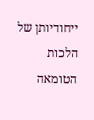ייחודיותן של הלכות הטומאה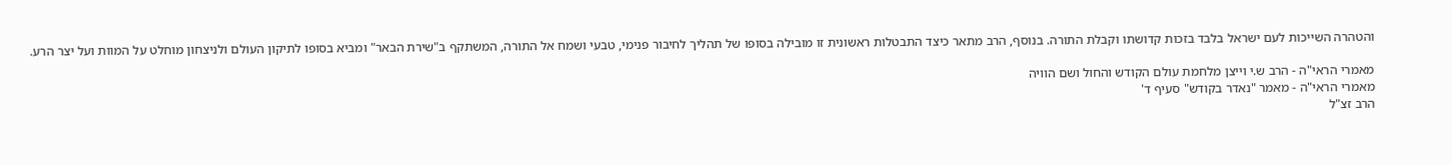והטהרה השייכות לעם ישראל בלבד בזכות קדושתו וקבלת התורה. בנוסף, הרב מתאר כיצד התבטלות ראשונית זו מובילה בסופו של תהליך לחיבור פנימי, טבעי ושמח אל התורה, המשתקף ב"שירת הבאר" ומביא בסופו לתיקון העולם ולניצחון מוחלט על המוות ועל יצר הרע.

מאמרי הראי"ה - הרב ש.י וייצן מלחמת עולם הקודש והחול ושם הוויה
מאמרי הראי"ה - מאמר "נאדר בקודש" סעיף ד'
הרב זצ"ל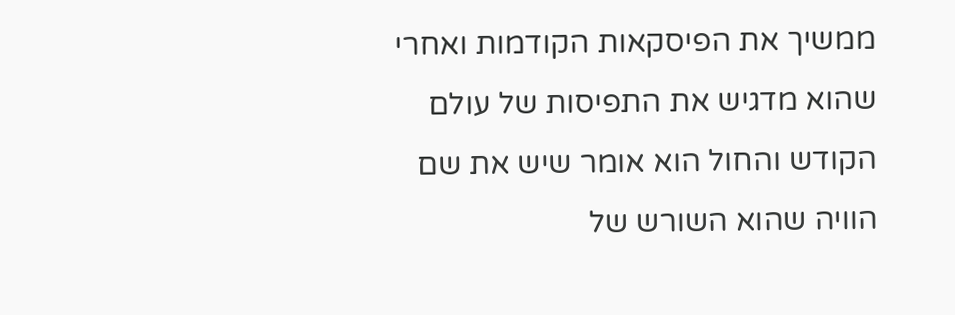ממשיך את הפיסקאות הקודמות ואחרי שהוא מדגיש את התפיסות של עולם הקודש והחול הוא אומר שיש את שם הוויה שהוא השורש של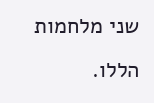שני מלחמות הללו.